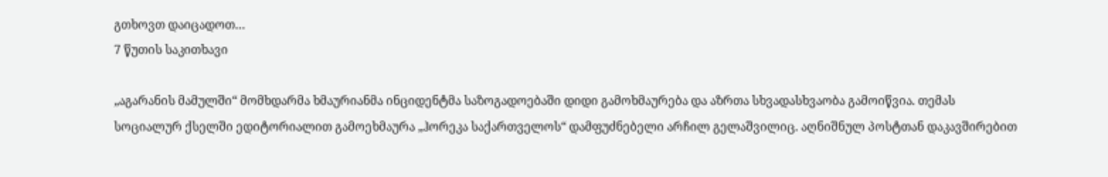გთხოვთ დაიცადოთ…
7 წუთის საკითხავი

„აგარანის მამულში“ მომხდარმა ხმაურიანმა ინციდენტმა საზოგადოებაში დიდი გამოხმაურება და აზრთა სხვადასხვაობა გამოიწვია. თემას სოციალურ ქსელში ედიტორიალით გამოეხმაურა „ჰორეკა საქართველოს“ დამფუძნებელი არჩილ გელაშვილიც. აღნიშნულ პოსტთან დაკავშირებით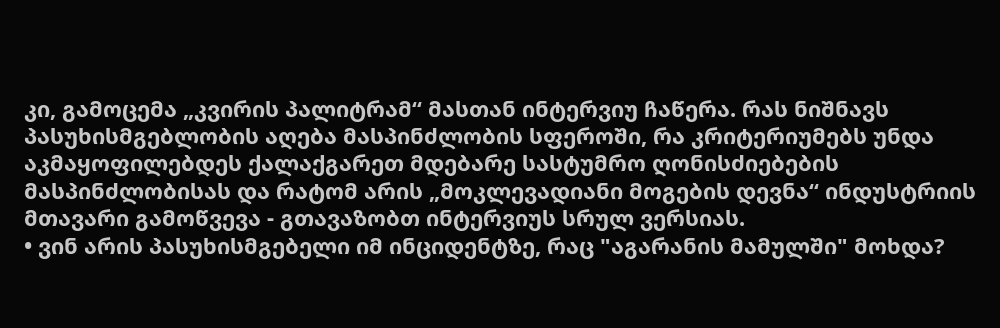კი, გამოცემა „კვირის პალიტრამ“ მასთან ინტერვიუ ჩაწერა. რას ნიშნავს პასუხისმგებლობის აღება მასპინძლობის სფეროში, რა კრიტერიუმებს უნდა აკმაყოფილებდეს ქალაქგარეთ მდებარე სასტუმრო ღონისძიებების მასპინძლობისას და რატომ არის „მოკლევადიანი მოგების დევნა“ ინდუსტრიის მთავარი გამოწვევა - გთავაზობთ ინტერვიუს სრულ ვერსიას.
• ვინ არის პასუხისმგებელი იმ ინციდენტზე, რაც "აგარანის მამულში" მოხდა?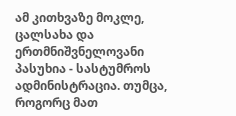ამ კითხვაზე მოკლე, ცალსახა და ერთმნიშვნელოვანი პასუხია - სასტუმროს ადმინისტრაცია. თუმცა, როგორც მათ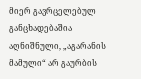მიერ გავრცელებულ განცხადებაშია აღნიშნული, „აგარანის მამული“ არ გაურბის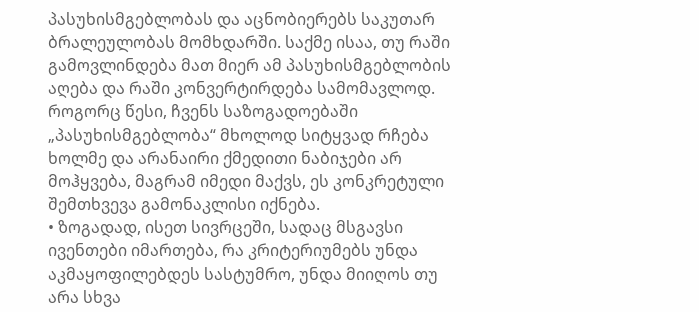პასუხისმგებლობას და აცნობიერებს საკუთარ ბრალეულობას მომხდარში. საქმე ისაა, თუ რაში გამოვლინდება მათ მიერ ამ პასუხისმგებლობის აღება და რაში კონვერტირდება სამომავლოდ. როგორც წესი, ჩვენს საზოგადოებაში „პასუხისმგებლობა“ მხოლოდ სიტყვად რჩება ხოლმე და არანაირი ქმედითი ნაბიჯები არ მოჰყვება, მაგრამ იმედი მაქვს, ეს კონკრეტული შემთხვევა გამონაკლისი იქნება.
• ზოგადად, ისეთ სივრცეში, სადაც მსგავსი ივენთები იმართება, რა კრიტერიუმებს უნდა აკმაყოფილებდეს სასტუმრო, უნდა მიიღოს თუ არა სხვა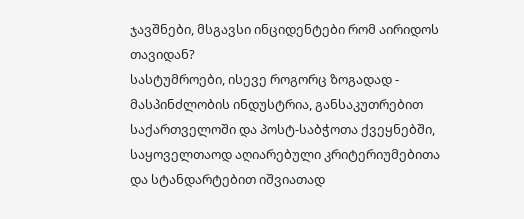ჯავშნები, მსგავსი ინციდენტები რომ აირიდოს თავიდან?
სასტუმროები, ისევე როგორც ზოგადად - მასპინძლობის ინდუსტრია, განსაკუთრებით საქართველოში და პოსტ-საბჭოთა ქვეყნებში, საყოველთაოდ აღიარებული კრიტერიუმებითა და სტანდარტებით იშვიათად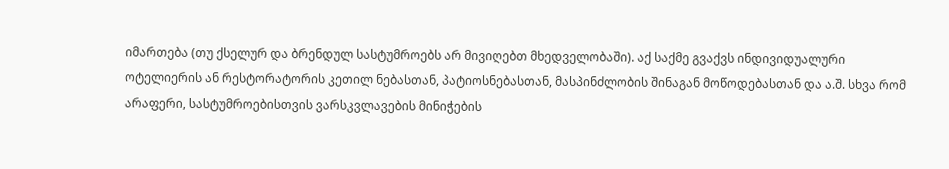იმართება (თუ ქსელურ და ბრენდულ სასტუმროებს არ მივიღებთ მხედველობაში). აქ საქმე გვაქვს ინდივიდუალური ოტელიერის ან რესტორატორის კეთილ ნებასთან, პატიოსნებასთან, მასპინძლობის შინაგან მოწოდებასთან და ა.შ. სხვა რომ არაფერი, სასტუმროებისთვის ვარსკვლავების მინიჭების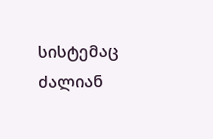სისტემაც ძალიან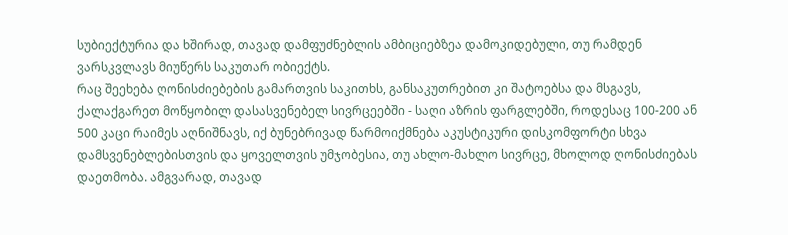სუბიექტურია და ხშირად, თავად დამფუძნებლის ამბიციებზეა დამოკიდებული, თუ რამდენ ვარსკვლავს მიუწერს საკუთარ ობიექტს.
რაც შეეხება ღონისძიებების გამართვის საკითხს, განსაკუთრებით კი შატოებსა და მსგავს, ქალაქგარეთ მოწყობილ დასასვენებელ სივრცეებში - საღი აზრის ფარგლებში, როდესაც 100-200 ან 500 კაცი რაიმეს აღნიშნავს, იქ ბუნებრივად წარმოიქმნება აკუსტიკური დისკომფორტი სხვა დამსვენებლებისთვის და ყოველთვის უმჯობესია, თუ ახლო-მახლო სივრცე, მხოლოდ ღონისძიებას დაეთმობა. ამგვარად, თავად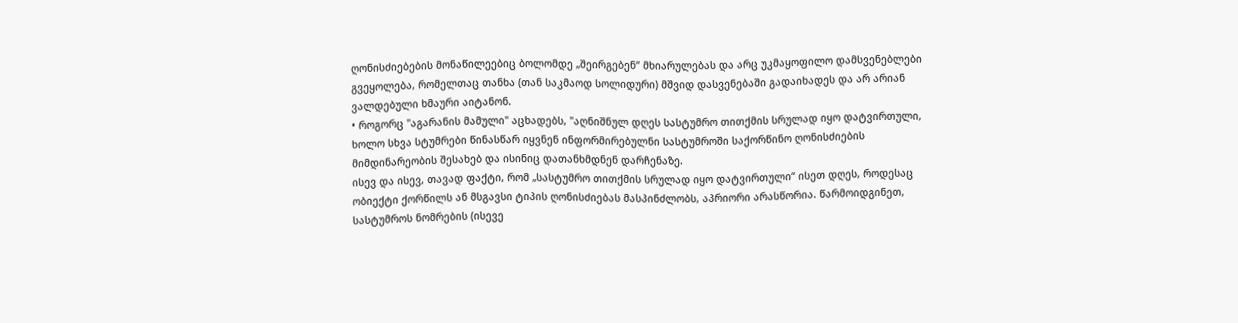ღონისძიებების მონაწილეებიც ბოლომდე „შეირგებენ“ მხიარულებას და არც უკმაყოფილო დამსვენებლები გვეყოლება, რომელთაც თანხა (თან საკმაოდ სოლიდური) მშვიდ დასვენებაში გადაიხადეს და არ არიან ვალდებული ხმაური აიტანონ.
• როგორც "აგარანის მამული" აცხადებს, "აღნიშნულ დღეს სასტუმრო თითქმის სრულად იყო დატვირთული, ხოლო სხვა სტუმრები წინასწარ იყვნენ ინფორმირებულნი სასტუმროში საქორწინო ღონისძიების მიმდინარეობის შესახებ და ისინიც დათანხმდნენ დარჩენაზე.
ისევ და ისევ, თავად ფაქტი, რომ „სასტუმრო თითქმის სრულად იყო დატვირთული“ ისეთ დღეს, როდესაც ობიექტი ქორწილს ან მსგავსი ტიპის ღონისძიებას მასპინძლობს, აპრიორი არასწორია. წარმოიდგინეთ, სასტუმროს ნომრების (ისევე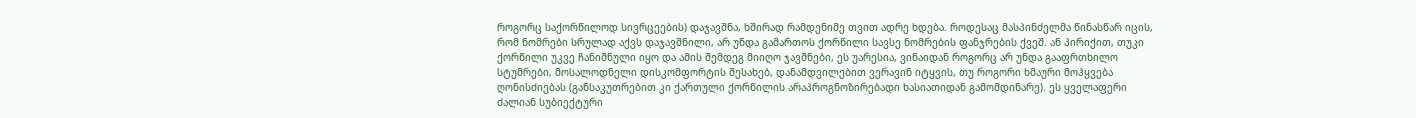როგორც საქორწილოდ სივრცეების) დაჯავშნა, ხშირად რამდენიმე თვით ადრე ხდება. როდესაც მასპინძელმა წინასწარ იცის, რომ ნომრები სრულად აქვს დაჯავშნილი, არ უნდა გამართოს ქორწილი სავსე ნომრების ფანჯრების ქვეშ. ან პირიქით, თუკი ქორწილი უკვე ჩანიშნული იყო და ამის შემდეგ მიიღო ჯავშნები, ეს უარესია, ვინაიდან როგორც არ უნდა გააფრთხილო სტუმრები, მოსალოდნელი დისკომფორტის შესახებ, დანამდვილებით ვერავინ იტყვის, თუ როგორი ხმაური მოჰყვება ღონისძიებას (განსაკუთრებით კი ქართული ქორწილის არაპროგნოზირებადი ხასიათიდან გამომდინარე). ეს ყველაფერი ძალიან სუბიექტური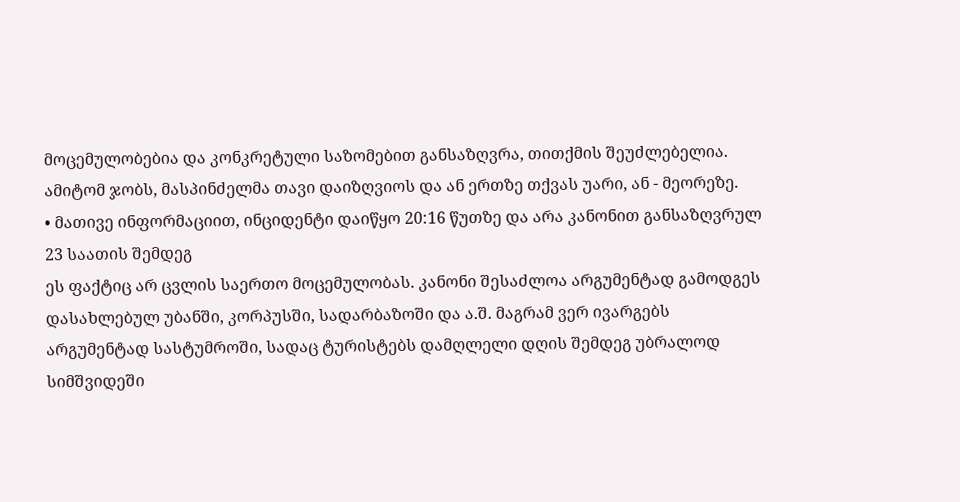მოცემულობებია და კონკრეტული საზომებით განსაზღვრა, თითქმის შეუძლებელია. ამიტომ ჯობს, მასპინძელმა თავი დაიზღვიოს და ან ერთზე თქვას უარი, ან - მეორეზე.
• მათივე ინფორმაციით, ინციდენტი დაიწყო 20:16 წუთზე და არა კანონით განსაზღვრულ 23 საათის შემდეგ
ეს ფაქტიც არ ცვლის საერთო მოცემულობას. კანონი შესაძლოა არგუმენტად გამოდგეს დასახლებულ უბანში, კორპუსში, სადარბაზოში და ა.შ. მაგრამ ვერ ივარგებს არგუმენტად სასტუმროში, სადაც ტურისტებს დამღლელი დღის შემდეგ უბრალოდ სიმშვიდეში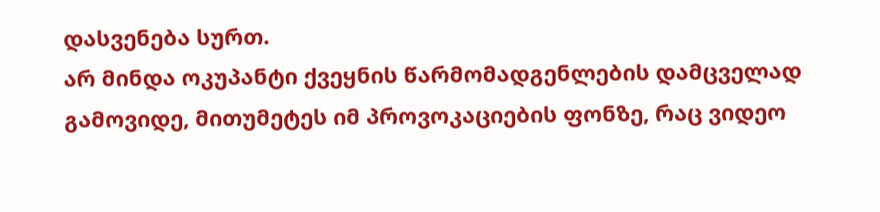დასვენება სურთ.
არ მინდა ოკუპანტი ქვეყნის წარმომადგენლების დამცველად გამოვიდე, მითუმეტეს იმ პროვოკაციების ფონზე, რაც ვიდეო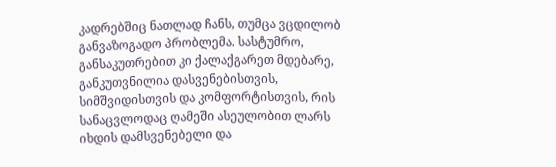კადრებშიც ნათლად ჩანს, თუმცა ვცდილობ განვაზოგადო პრობლემა. სასტუმრო, განსაკუთრებით კი ქალაქგარეთ მდებარე, განკუთვნილია დასვენებისთვის, სიმშვიდისთვის და კომფორტისთვის, რის სანაცვლოდაც ღამეში ასეულობით ლარს იხდის დამსვენებელი და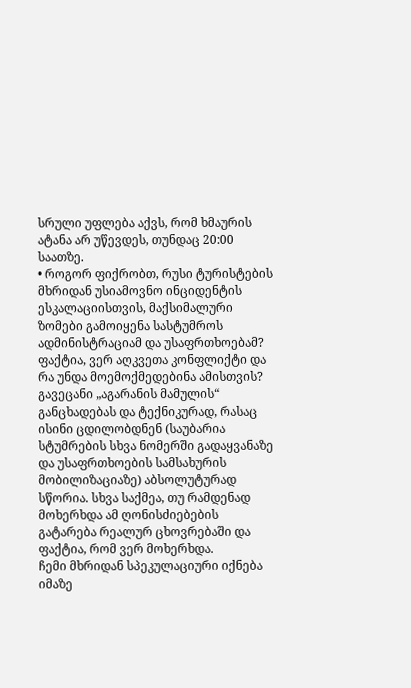სრული უფლება აქვს, რომ ხმაურის ატანა არ უწევდეს, თუნდაც 20:00 საათზე.
• როგორ ფიქრობთ, რუსი ტურისტების მხრიდან უსიამოვნო ინციდენტის ესკალაციისთვის, მაქსიმალური ზომები გამოიყენა სასტუმროს ადმინისტრაციამ და უსაფრთხოებამ? ფაქტია, ვერ აღკვეთა კონფლიქტი და რა უნდა მოემოქმედებინა ამისთვის?
გავეცანი „აგარანის მამულის“ განცხადებას და ტექნიკურად, რასაც ისინი ცდილობდნენ (საუბარია სტუმრების სხვა ნომერში გადაყვანაზე და უსაფრთხოების სამსახურის მობილიზაციაზე) აბსოლუტურად სწორია. სხვა საქმეა, თუ რამდენად მოხერხდა ამ ღონისძიებების გატარება რეალურ ცხოვრებაში და ფაქტია, რომ ვერ მოხერხდა.
ჩემი მხრიდან სპეკულაციური იქნება იმაზე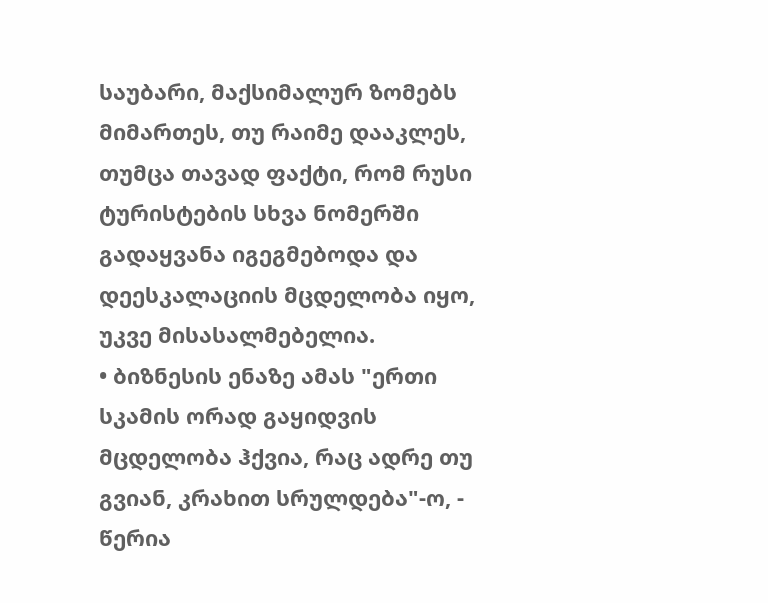საუბარი, მაქსიმალურ ზომებს მიმართეს, თუ რაიმე დააკლეს, თუმცა თავად ფაქტი, რომ რუსი ტურისტების სხვა ნომერში გადაყვანა იგეგმებოდა და დეესკალაციის მცდელობა იყო, უკვე მისასალმებელია.
• ბიზნესის ენაზე ამას "ერთი სკამის ორად გაყიდვის მცდელობა ჰქვია, რაც ადრე თუ გვიან, კრახით სრულდება"-ო, - წერია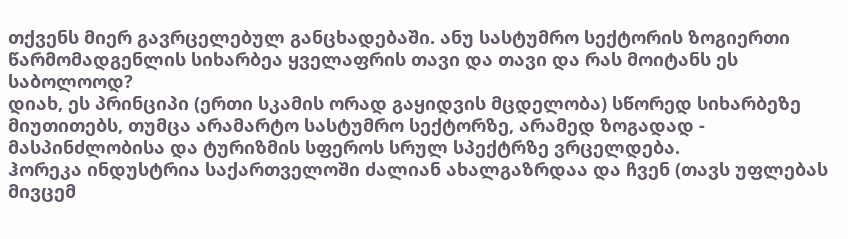თქვენს მიერ გავრცელებულ განცხადებაში. ანუ სასტუმრო სექტორის ზოგიერთი წარმომადგენლის სიხარბეა ყველაფრის თავი და თავი და რას მოიტანს ეს საბოლოოდ?
დიახ, ეს პრინციპი (ერთი სკამის ორად გაყიდვის მცდელობა) სწორედ სიხარბეზე მიუთითებს, თუმცა არამარტო სასტუმრო სექტორზე, არამედ ზოგადად - მასპინძლობისა და ტურიზმის სფეროს სრულ სპექტრზე ვრცელდება.
ჰორეკა ინდუსტრია საქართველოში ძალიან ახალგაზრდაა და ჩვენ (თავს უფლებას მივცემ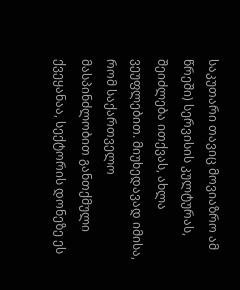საკუთარი თავიც მოვიაზრო ამ წრეში) სერვისის კულტურას, შეიძლება ითქვას, ახლა ვეუფლებით. მიუხედავად იმისა, რომ საქართველო მასპინძლობით განთქმული ქვეყანაა, სექტორის დონეზე ეს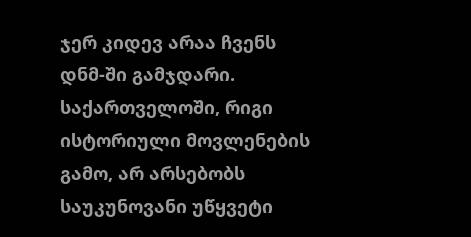ჯერ კიდევ არაა ჩვენს დნმ-ში გამჯდარი.
საქართველოში, რიგი ისტორიული მოვლენების გამო, არ არსებობს საუკუნოვანი უწყვეტი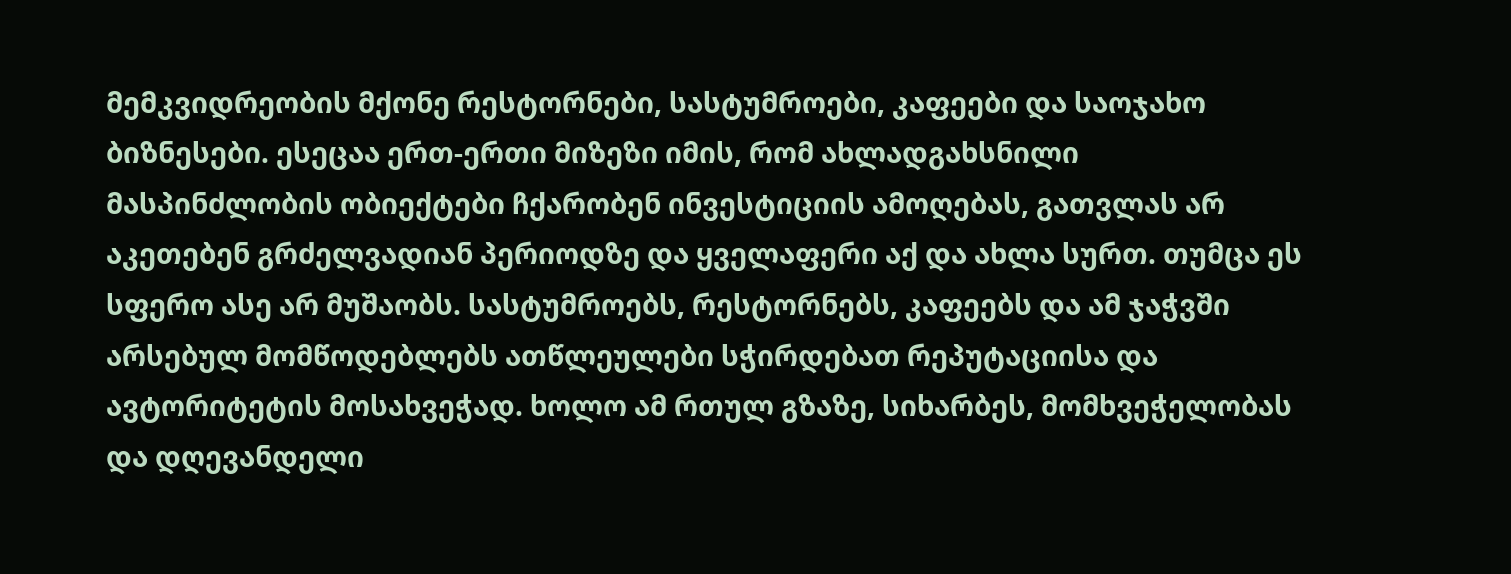მემკვიდრეობის მქონე რესტორნები, სასტუმროები, კაფეები და საოჯახო ბიზნესები. ესეცაა ერთ-ერთი მიზეზი იმის, რომ ახლადგახსნილი მასპინძლობის ობიექტები ჩქარობენ ინვესტიციის ამოღებას, გათვლას არ აკეთებენ გრძელვადიან პერიოდზე და ყველაფერი აქ და ახლა სურთ. თუმცა ეს სფერო ასე არ მუშაობს. სასტუმროებს, რესტორნებს, კაფეებს და ამ ჯაჭვში არსებულ მომწოდებლებს ათწლეულები სჭირდებათ რეპუტაციისა და ავტორიტეტის მოსახვეჭად. ხოლო ამ რთულ გზაზე, სიხარბეს, მომხვეჭელობას და დღევანდელი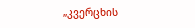„კვერცხის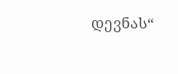დევნას“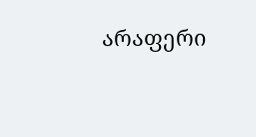არაფერი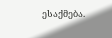ესაქმება.